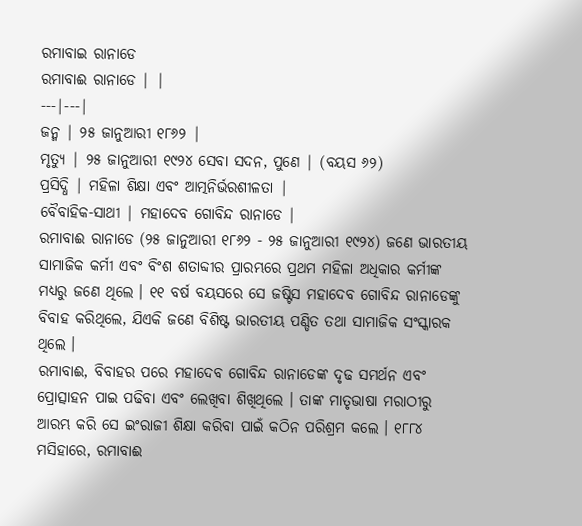ରମାବାଇ ରାନାଡେ
ରମାବାଈ ରାନାଡେ | |
---|---|
ଜନ୍ମ | ୨୫ ଜାନୁଆରୀ ୧୮୬୨ |
ମୃତ୍ୟୁ | ୨୫ ଜାନୁଆରୀ ୧୯୨୪ ସେବା ସଦନ, ପୁଣେ | (ବୟସ ୬୨)
ପ୍ରସିଦ୍ଧି | ମହିଳା ଶିକ୍ଷା ଏବଂ ଆତ୍ମନିର୍ଭରଶୀଳତା |
ବୈବାହିକ-ସାଥୀ | ମହାଦେବ ଗୋବିନ୍ଦ ରାନାଡେ |
ରମାବାଈ ରାନାଡେ (୨୫ ଜାନୁଆରୀ ୧୮୬୨ - ୨୫ ଜାନୁଆରୀ ୧୯୨୪) ଜଣେ ଭାରତୀୟ ସାମାଜିକ କର୍ମୀ ଏବଂ ବିଂଶ ଶତାବ୍ଦୀର ପ୍ରାରମ୍ଭରେ ପ୍ରଥମ ମହିଳା ଅଧିକାର କର୍ମୀଙ୍କ ମଧ୍ୟରୁ ଜଣେ ଥିଲେ । ୧୧ ବର୍ଷ ବୟସରେ ସେ ଜଷ୍ଟିସ ମହାଦେବ ଗୋବିନ୍ଦ ରାନାଡେଙ୍କୁ ବିବାହ କରିଥିଲେ, ଯିଏକି ଜଣେ ବିଶିଷ୍ଟ ଭାରତୀୟ ପଣ୍ଡିତ ତଥା ସାମାଜିକ ସଂସ୍କାରକ ଥିଲେ ।
ରମାବାଈ, ବିବାହର ପରେ ମହାଦେବ ଗୋବିନ୍ଦ ରାନାଡେଙ୍କ ଦୃଢ ସମର୍ଥନ ଏବଂ ପ୍ରୋତ୍ସାହନ ପାଇ ପଢିବା ଏବଂ ଲେଖିବା ଶିଖିଥିଲେ । ତାଙ୍କ ମାତୃଭାଷା ମରାଠୀରୁ ଆରମ୍ଭ କରି ସେ ଇଂରାଜୀ ଶିକ୍ଷା କରିବା ପାଇଁ କଠିନ ପରିଶ୍ରମ କଲେ । ୧୮୮୪ ମସିହାରେ, ରମାବାଈ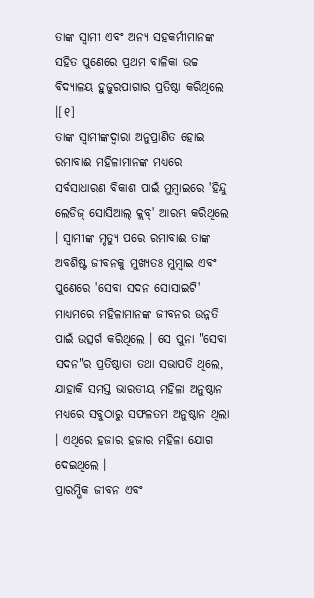ତାଙ୍କ ସ୍ୱାମୀ ଏବଂ ଅନ୍ୟ ସହକର୍ମୀମାନଙ୍କ ସହିତ ପୁଣେରେ ପ୍ରଥମ ବାଳିକା ଉଚ୍ଚ ବିଦ୍ୟାଳୟ ହୁଜୁରପାଗାର ପ୍ରତିଷ୍ଠା କରିଥିଲେ ।[୧]
ତାଙ୍କ ସ୍ୱାମୀଙ୍କଦ୍ୱାରା ଅନୁପ୍ରାଣିତ ହୋଇ ରମାବାଈ ମହିଳାମାନଙ୍କ ମଧ୍ୟରେ ସର୍ବସାଧାରଣ ବିକାଶ ପାଇଁ ମୁମ୍ବାଇରେ 'ହିନ୍ଦୁ ଲେଡିଜ୍ ସୋସିଆଲ୍ କ୍ଲବ୍' ଆରମ୍ଭ କରିଥିଲେ । ସ୍ୱାମୀଙ୍କ ମୃତ୍ୟୁ ପରେ ରମାବାଈ ତାଙ୍କ ଅବଶିଷ୍ଟ ଜୀବନକୁ ମୁଖ୍ୟତଃ ମୁମ୍ବାଇ ଏବଂ ପୁଣେରେ 'ସେବା ସଦନ ସୋସାଇଟି' ମାଧ୍ୟମରେ ମହିଳାମାନଙ୍କ ଜୀବନର ଉନ୍ନତି ପାଇଁ ଉତ୍ସର୍ଗ କରିଥିଲେ । ସେ ପୁନା "ସେବା ସଦନ"ର ପ୍ରତିଷ୍ଠାତା ତଥା ସଭାପତି ଥିଲେ, ଯାହାକି ସମସ୍ତ ଭାରତୀୟ ମହିଳା ଅନୁଷ୍ଠାନ ମଧ୍ୟରେ ସବୁଠାରୁ ସଫଳତମ ଅନୁଷ୍ଠାନ ଥିଲା । ଏଥିରେ ହଜାର ହଜାର ମହିଳା ଯୋଗ ଦେଇଥିଲେ ।
ପ୍ରାରମ୍ଭିକ ଜୀବନ ଏବଂ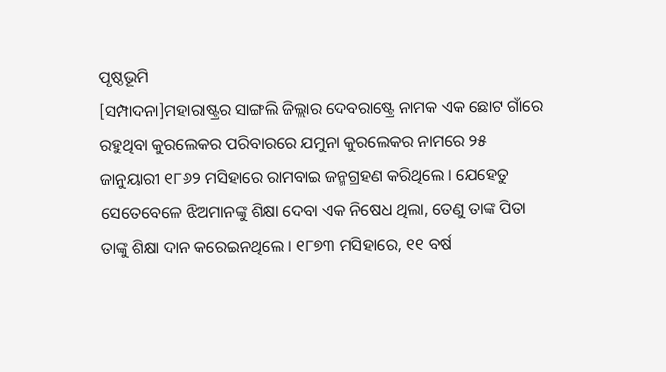ପୃଷ୍ଠଭୂମି
[ସମ୍ପାଦନା]ମହାରାଷ୍ଟ୍ରର ସାଙ୍ଗଲି ଜିଲ୍ଲାର ଦେବରାଷ୍ଟ୍ରେ ନାମକ ଏକ ଛୋଟ ଗାଁରେ ରହୁଥିବା କୁରଲେକର ପରିବାରରେ ଯମୁନା କୁରଲେକର ନାମରେ ୨୫ ଜାନୁୟାରୀ ୧୮୬୨ ମସିହାରେ ରାମବାଇ ଜନ୍ମଗ୍ରହଣ କରିଥିଲେ । ଯେହେତୁ ସେତେବେଳେ ଝିଅମାନଙ୍କୁ ଶିକ୍ଷା ଦେବା ଏକ ନିଷେଧ ଥିଲା, ତେଣୁ ତାଙ୍କ ପିତା ତାଙ୍କୁ ଶିକ୍ଷା ଦାନ କରେଇନଥିଲେ । ୧୮୭୩ ମସିହାରେ, ୧୧ ବର୍ଷ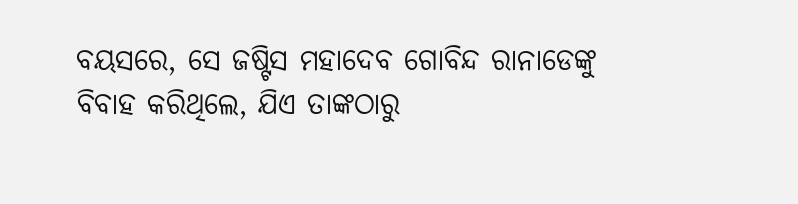ବୟସରେ, ସେ ଜଷ୍ଟିସ ମହାଦେବ ଗୋବିନ୍ଦ ରାନାଡେଙ୍କୁ ବିବାହ କରିଥିଲେ, ଯିଏ ତାଙ୍କଠାରୁ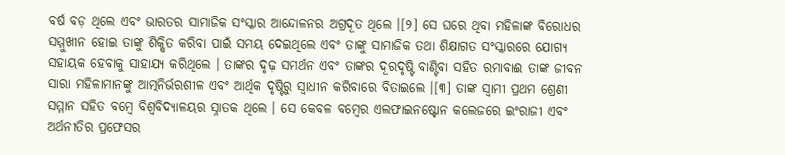ବର୍ଷ ବଡ଼ ଥିଲେ ଏବଂ ଭାରତର ସାମାଜିକ ସଂସ୍କାର ଆନ୍ଦୋଳନର ଅଗ୍ରଦୂତ ଥିଲେ ।[୨] ସେ ଘରେ ଥିବା ମହିଳାଙ୍କ ବିରୋଧର ସମ୍ମୁଖୀନ ହୋଇ ତାଙ୍କୁ ଶିକ୍ଷିତ କରିବା ପାଇଁ ସମୟ ଦେଇଥିଲେ ଏବଂ ତାଙ୍କୁ ସାମାଜିକ ତଥା ଶିକ୍ଷାଗତ ସଂସ୍କାରରେ ଯୋଗ୍ୟ ସହାୟକ ହେବାକୁ ସାହାଯ୍ୟ କରିଥିଲେ । ତାଙ୍କର ଦୃଢ଼ ସମର୍ଥନ ଏବଂ ତାଙ୍କର ଦୂରଦୃଷ୍ଟି ବାଣ୍ଟିବା ସହିତ ରମାବାଈ ତାଙ୍କ ଜୀବନ ସାରା ମହିଳାମାନଙ୍କୁ ଆତ୍ମନିର୍ଭରଶୀଳ ଏବଂ ଆର୍ଥିକ ଦୃଷ୍ଟିରୁ ସ୍ୱାଧୀନ କରିବାରେ ବିତାଇଲେ ।[୩] ତାଙ୍କ ସ୍ୱାମୀ ପ୍ରଥମ ଶ୍ରେଣୀ ସମ୍ମାନ ସହିତ ବମ୍ବେ ବିଶ୍ୱବିଦ୍ୟାଳୟର ସ୍ନାତକ ଥିଲେ । ସେ କେବଳ ବମ୍ବେର ଏଲଫାଇନଷ୍ଟୋନ କଲେଜରେ ଇଂରାଜୀ ଏବଂ ଅର୍ଥନୀତିର ପ୍ରଫେସର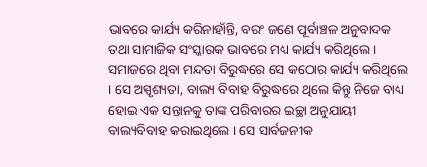ଭାବରେ କାର୍ଯ୍ୟ କରିନାହାଁନ୍ତି, ବରଂ ଜଣେ ପୂର୍ବାଞ୍ଚଳ ଅନୁବାଦକ ତଥା ସାମାଜିକ ସଂସ୍କାରକ ଭାବରେ ମଧ୍ୟ କାର୍ଯ୍ୟ କରିଥିଲେ । ସମାଜରେ ଥିବା ମନ୍ଦତା ବିରୁଦ୍ଧରେ ସେ କଠୋର କାର୍ଯ୍ୟ କରିଥିଲେ । ସେ ଅସ୍ପୃଶ୍ୟତା, ବାଲ୍ୟ ବିବାହ ବିରୁଦ୍ଧରେ ଥିଲେ କିନ୍ତୁ ନିଜେ ବାଧ୍ୟ ହୋଇ ଏକ ସନ୍ତାନକୁ ତାଙ୍କ ପରିବାରର ଇଚ୍ଛା ଅନୁଯାୟୀ ବାଲ୍ୟବିବାହ କରାଇଥିଲେ । ସେ ସାର୍ବଜନୀକ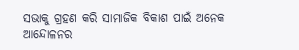ସଭାକୁ ଗ୍ରହଣ କରି ସାମାଜିକ ବିକାଶ ପାଇଁ ଅନେକ ଆନ୍ଦୋଳନର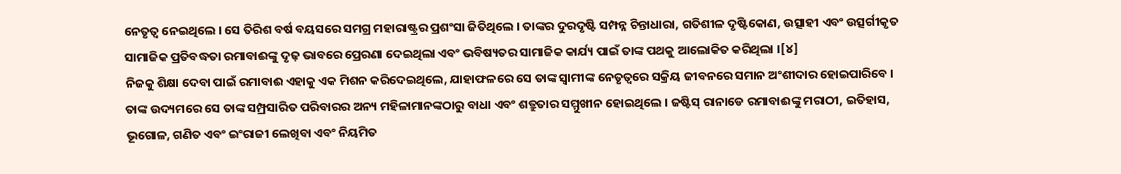ନେତୃତ୍ୱ ନେଇଥିଲେ । ସେ ତିରିଶ ବର୍ଷ ବୟସରେ ସମଗ୍ର ମହାରାଷ୍ଟ୍ରର ପ୍ରଶଂସା ଜିତିଥିଲେ । ତାଙ୍କର ଦୁରଦୃଷ୍ଟି ସମ୍ପନ୍ନ ଚିନ୍ତାଧାରା, ଗତିଶୀଳ ଦୃଷ୍ଟିକୋଣ, ଉତ୍ସାହୀ ଏବଂ ଉତ୍ସର୍ଗୀକୃତ ସାମାଜିକ ପ୍ରତିବଦ୍ଧତା ରମାବାଈଙ୍କୁ ଦୃଢ଼ ଭାବରେ ପ୍ରେରଣା ଦେଇଥିଲା ଏବଂ ଭବିଷ୍ୟତର ସାମାଜିକ କାର୍ଯ୍ୟ ପାଇଁ ତାଙ୍କ ପଥକୁ ଆଲୋକିତ କରିଥିଲା ।[୪]
ନିଜକୁ ଶିକ୍ଷା ଦେବା ପାଇଁ ରମାବାଈ ଏହାକୁ ଏକ ମିଶନ କରିଦେଇଥିଲେ, ଯାହାଫଳରେ ସେ ତାଙ୍କ ସ୍ୱାମୀଙ୍କ ନେତୃତ୍ୱରେ ସକ୍ରିୟ ଜୀବନରେ ସମାନ ଅଂଶୀଦାର ହୋଇପାରିବେ । ତାଙ୍କ ଉଦ୍ୟମରେ ସେ ତାଙ୍କ ସମ୍ପ୍ରସାରିତ ପରିବାରର ଅନ୍ୟ ମହିଳାମାନଙ୍କଠାରୁ ବାଧା ଏବଂ ଶତ୍ରୁତାର ସମ୍ମୁଖୀନ ହୋଇଥିଲେ । ଜଷ୍ଟିସ୍ ରାନାଡେ ରମାବାଈଙ୍କୁ ମରାଠୀ, ଇତିହାସ, ଭୂଗୋଳ, ଗଣିତ ଏବଂ ଇଂରାଜୀ ଲେଖିବା ଏବଂ ନିୟମିତ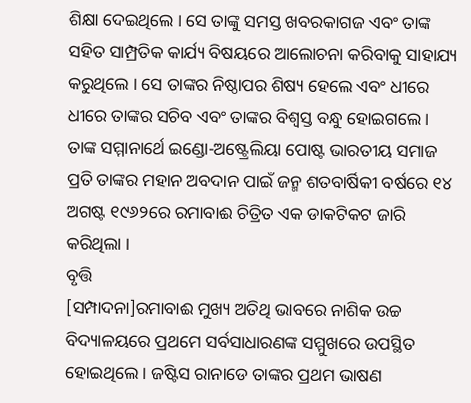ଶିକ୍ଷା ଦେଇଥିଲେ । ସେ ତାଙ୍କୁ ସମସ୍ତ ଖବରକାଗଜ ଏବଂ ତାଙ୍କ ସହିତ ସାମ୍ପ୍ରତିକ କାର୍ଯ୍ୟ ବିଷୟରେ ଆଲୋଚନା କରିବାକୁ ସାହାଯ୍ୟ କରୁଥିଲେ । ସେ ତାଙ୍କର ନିଷ୍ଠାପର ଶିଷ୍ୟ ହେଲେ ଏବଂ ଧୀରେ ଧୀରେ ତାଙ୍କର ସଚିବ ଏବଂ ତାଙ୍କର ବିଶ୍ୱସ୍ତ ବନ୍ଧୁ ହୋଇଗଲେ ।
ତାଙ୍କ ସମ୍ମାନାର୍ଥେ ଇଣ୍ଡୋ-ଅଷ୍ଟ୍ରେଲିୟା ପୋଷ୍ଟ ଭାରତୀୟ ସମାଜ ପ୍ରତି ତାଙ୍କର ମହାନ ଅବଦାନ ପାଇଁ ଜନ୍ମ ଶତବାର୍ଷିକୀ ବର୍ଷରେ ୧୪ ଅଗଷ୍ଟ ୧୯୬୨ରେ ରମାବାଈ ଚିତ୍ରିତ ଏକ ଡାକଟିକଟ ଜାରି କରିଥିଲା ।
ବୃତ୍ତି
[ସମ୍ପାଦନା]ରମାବାଈ ମୁଖ୍ୟ ଅତିଥି ଭାବରେ ନାଶିକ ଉଚ୍ଚ ବିଦ୍ୟାଳୟରେ ପ୍ରଥମେ ସର୍ବସାଧାରଣଙ୍କ ସମ୍ମୁଖରେ ଉପସ୍ଥିତ ହୋଇଥିଲେ । ଜଷ୍ଟିସ ରାନାଡେ ତାଙ୍କର ପ୍ରଥମ ଭାଷଣ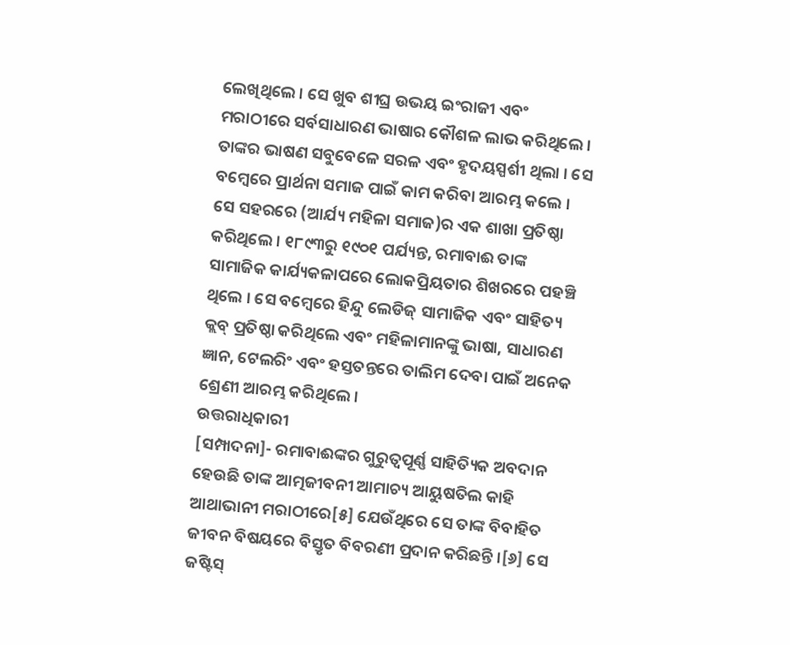ଲେଖିଥିଲେ । ସେ ଖୁବ ଶୀଘ୍ର ଉଭୟ ଇଂରାଜୀ ଏବଂ ମରାଠୀରେ ସର୍ବସାଧାରଣ ଭାଷାର କୌଶଳ ଲାଭ କରିଥିଲେ । ତାଙ୍କର ଭାଷଣ ସବୁବେଳେ ସରଳ ଏବଂ ହୃଦୟସ୍ପର୍ଶୀ ଥିଲା । ସେ ବମ୍ବେରେ ପ୍ରାର୍ଥନା ସମାଜ ପାଇଁ କାମ କରିବା ଆରମ୍ଭ କଲେ । ସେ ସହରରେ (ଆର୍ଯ୍ୟ ମହିଳା ସମାଜ)ର ଏକ ଶାଖା ପ୍ରତିଷ୍ଠା କରିଥିଲେ । ୧୮୯୩ରୁ ୧୯୦୧ ପର୍ଯ୍ୟନ୍ତ, ରମାବାଈ ତାଙ୍କ ସାମାଜିକ କାର୍ଯ୍ୟକଳାପରେ ଲୋକପ୍ରିୟତାର ଶିଖରରେ ପହଞ୍ଚି ଥିଲେ । ସେ ବମ୍ବେରେ ହିନ୍ଦୁ ଲେଡିଜ୍ ସାମାଜିକ ଏବଂ ସାହିତ୍ୟ କ୍ଲବ୍ ପ୍ରତିଷ୍ଠା କରିଥିଲେ ଏବଂ ମହିଳାମାନଙ୍କୁ ଭାଷା, ସାଧାରଣ ଜ୍ଞାନ, ଟେଲରିଂ ଏବଂ ହସ୍ତତନ୍ତରେ ତାଲିମ ଦେବା ପାଇଁ ଅନେକ ଶ୍ରେଣୀ ଆରମ୍ଭ କରିଥିଲେ ।
ଉତ୍ତରାଧିକାରୀ
[ସମ୍ପାଦନା]- ରମାବାଈଙ୍କର ଗୁରୁତ୍ୱପୂର୍ଣ୍ଣ ସାହିତ୍ୟିକ ଅବଦାନ ହେଉଛି ତାଙ୍କ ଆତ୍ମଜୀବନୀ ଆମାଚ୍ୟ ଆୟୁଷତିଲ କାହି ଆଥାଭାନୀ ମରାଠୀରେ[୫] ଯେଉଁଥିରେ ସେ ତାଙ୍କ ବିବାହିତ ଜୀବନ ବିଷୟରେ ବିସ୍ତୃତ ବିବରଣୀ ପ୍ରଦାନ କରିଛନ୍ତି ।[୬] ସେ ଜଷ୍ଟିସ୍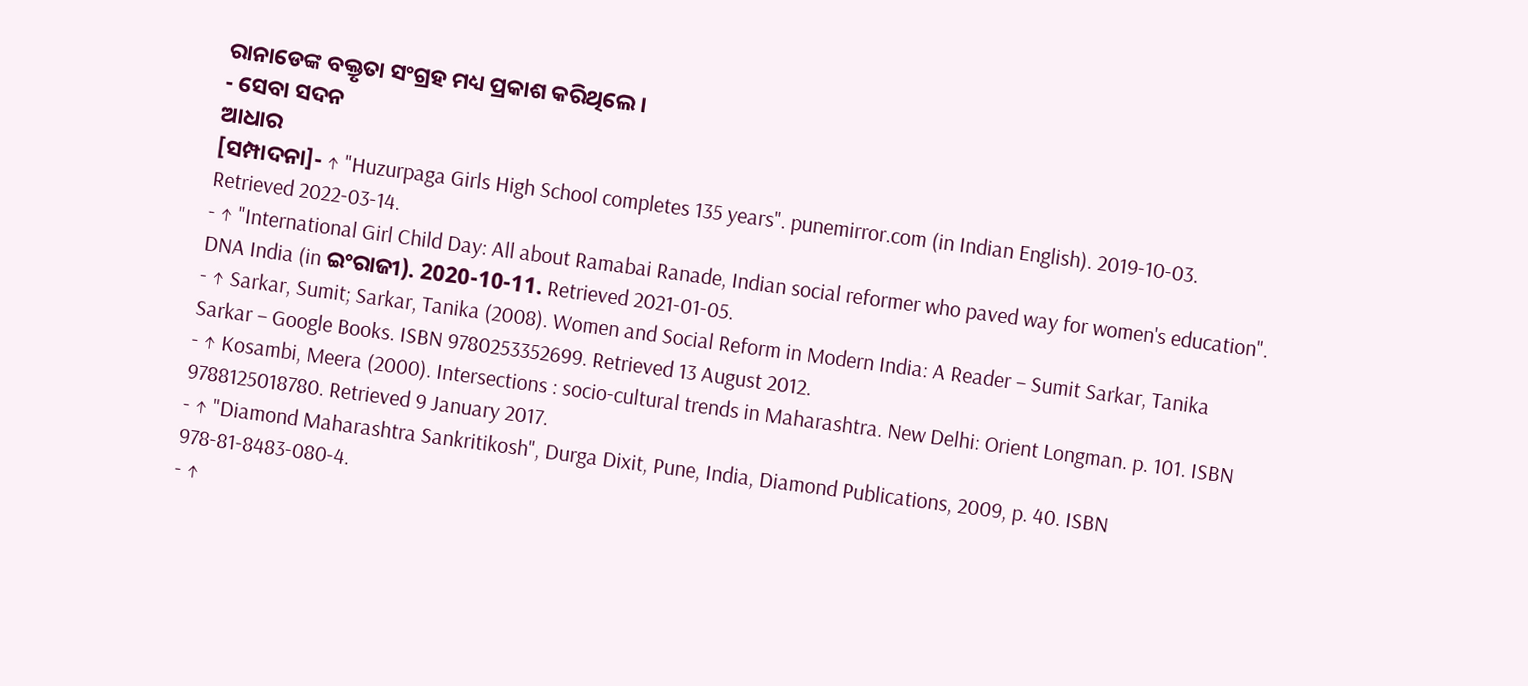ରାନାଡେଙ୍କ ବକ୍ତୃତା ସଂଗ୍ରହ ମଧ୍ୟ ପ୍ରକାଶ କରିଥିଲେ ।
- ସେବା ସଦନ
ଆଧାର
[ସମ୍ପାଦନା]- ↑ "Huzurpaga Girls High School completes 135 years". punemirror.com (in Indian English). 2019-10-03. Retrieved 2022-03-14.
- ↑ "International Girl Child Day: All about Ramabai Ranade, Indian social reformer who paved way for women's education". DNA India (in ଇଂରାଜୀ). 2020-10-11. Retrieved 2021-01-05.
- ↑ Sarkar, Sumit; Sarkar, Tanika (2008). Women and Social Reform in Modern India: A Reader – Sumit Sarkar, Tanika Sarkar – Google Books. ISBN 9780253352699. Retrieved 13 August 2012.
- ↑ Kosambi, Meera (2000). Intersections : socio-cultural trends in Maharashtra. New Delhi: Orient Longman. p. 101. ISBN 9788125018780. Retrieved 9 January 2017.
- ↑ "Diamond Maharashtra Sankritikosh", Durga Dixit, Pune, India, Diamond Publications, 2009, p. 40. ISBN 978-81-8483-080-4.
- ↑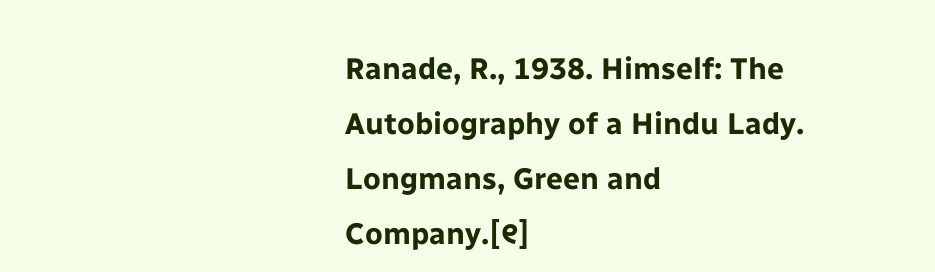Ranade, R., 1938. Himself: The Autobiography of a Hindu Lady. Longmans, Green and Company.[୧]